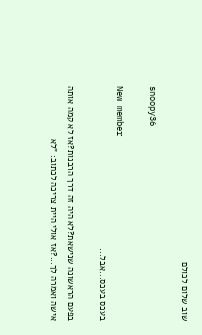שוב שלום לכולם

snoopy36

New member
בעכס בעכס...אבל...

בפעם הראשונה שנישאת?לא היה זה דרך הרבנות?אז לא קמה אותה אישה ואמרה לך...?אז אולי היית צריכה לכתוב: "לא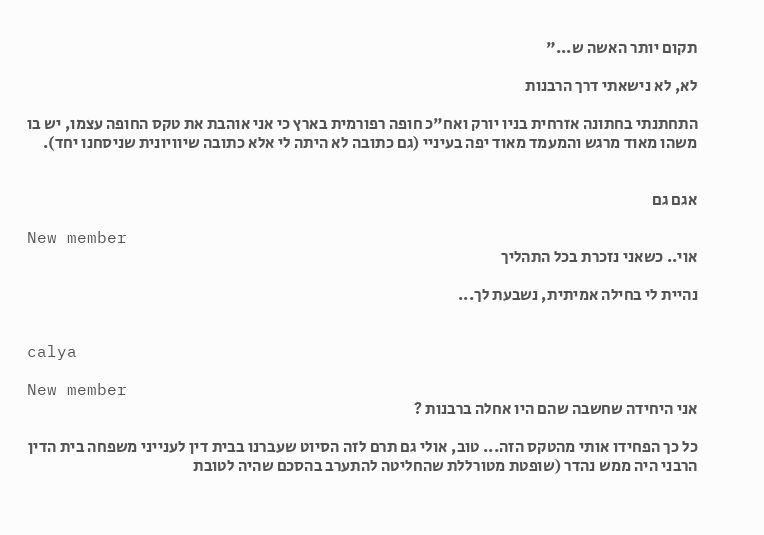תקום יותר האשה ש..."

לא, לא נישאתי דרך הרבנות

התחתנתי בחתונה אזרחית בניו יורק ואח"כ חופה רפורמית בארץ כי אני אוהבת את טקס החופה עצמו, יש בו משהו מאוד מרגש והמעמד מאוד יפה בעיניי (גם כתובה לא היתה לי אלא כתובה שיוויונית שניסחנו יחד).


אגם גם

New member
אוי.. כשאני נזכרת בכל התהליך

נהיית לי בחילה אמיתית, נשבעת לך...


calya

New member
אני היחידה שחשבה שהם היו אחלה ברבנות ?

כל כך הפחידו אותי מהטקס הזה... טוב, אולי גם תרם לזה הסיוט שעברנו בבית דין לענייני משפחה בית הדין הרבני היה ממש נהדר (שופטת מטורללת שהחליטה להתערב בהסכם שהיה לטובת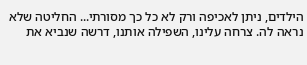הילדים, ניתן לאכיפה ורק לא כל כך מסורתי... החליטה שלא נראה לה. צרחה עלינו, השפילה אותנו, דרשה שנביא את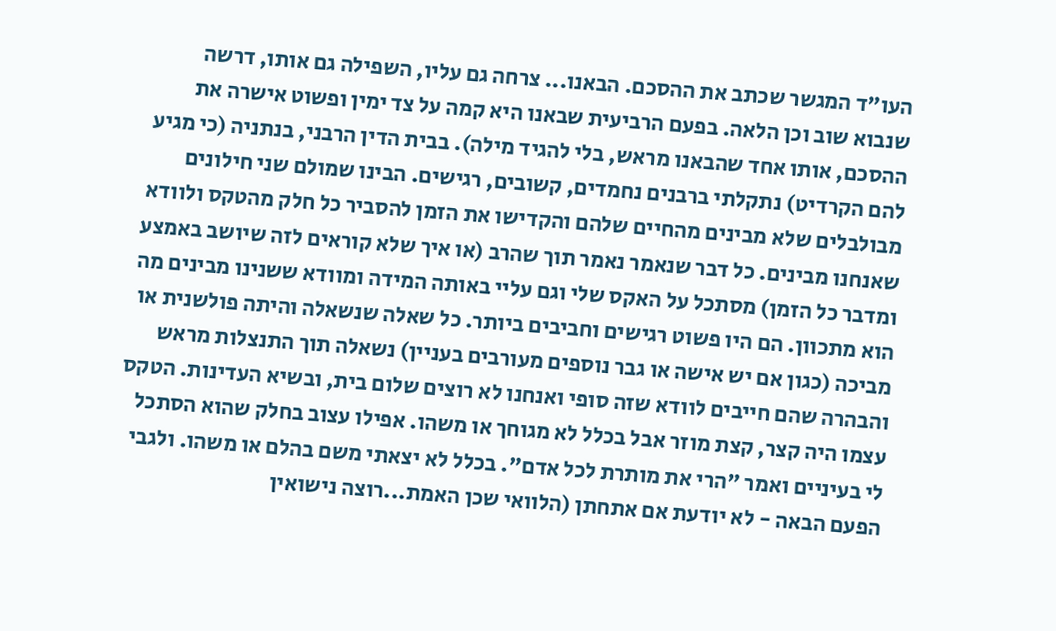העו"ד המגשר שכתב את ההסכם. הבאנו... צרחה גם עליו, השפילה גם אותו, דרשה שנבוא שוב וכן הלאה. בפעם הרביעית שבאנו היא קמה על צד ימין ופשוט אישרה את ההסכם, אותו אחד שהבאנו מראש, בלי להגיד מילה). בבית הדין הרבני, בנתניה (כי מגיע להם הקרדיט) נתקלתי ברבנים נחמדים, קשובים, רגישים. הבינו שמולם שני חילונים מבולבלים שלא מבינים מהחיים שלהם והקדישו את הזמן להסביר כל חלק מהטקס ולוודא שאנחנו מבינים. כל דבר שנאמר נאמר תוך שהרב (או איך שלא קוראים לזה שיושב באמצע ומדבר כל הזמן) מסתכל על האקס שלי וגם עליי באותה המידה ומוודא ששנינו מבינים מה הוא מתכוון. הם היו פשוט רגישים וחביבים ביותר. כל שאלה שנשאלה והיתה פולשנית או מביכה (כגון אם יש אישה או גבר נוספים מעורבים בעניין) נשאלה תוך התנצלות מראש והבהרה שהם חייבים לוודא שזה סופי ואנחנו לא רוצים שלום בית, ובשיא העדינות. הטקס עצמו היה קצר, קצת מוזר אבל בכלל לא מגוחך או משהו. אפילו עצוב בחלק שהוא הסתכל לי בעיניים ואמר "הרי את מותרת לכל אדם". בכלל לא יצאתי משם בהלם או משהו. ולגבי הפעם הבאה - לא יודעת אם אתחתן (הלוואי שכן האמת...רוצה נישואין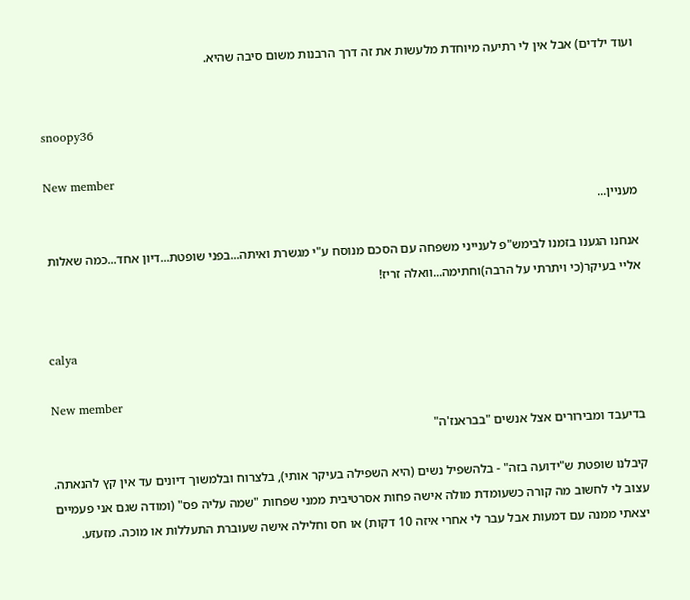ועוד ילדים) אבל אין לי רתיעה מיוחדת מלעשות את זה דרך הרבנות משום סיבה שהיא.


snoopy36

New member
מעניין...

אנחנו הגענו בזמנו לבימש"פ לענייני משפחה עם הסכם מנוסח ע"י מגשרת ואיתה...בפני שופטת...דיון אחד...כמה שאלות אליי בעיקר(כי ויתרתי על הרבה)וחתימה...וואלה זריז!


calya

New member
בדיעבד ומבירורים אצל אנשים "בבראנז'ה"

קיבלנו שופטת ש"ידועה בזה" - בלהשפיל נשים (היא השפילה בעיקר אותי), בלצרוח ובלמשוך דיונים עד אין קץ להנאתה. עצוב לי לחשוב מה קורה כשעומדת מולה אישה פחות אסרטיבית ממני שפחות "שמה עליה פס" (ומודה שגם אני פעמיים יצאתי ממנה עם דמעות אבל עבר לי אחרי איזה 10 דקות) או חס וחלילה אישה שעוברת התעללות או מוכה. מזעזע.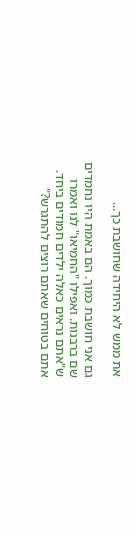את ממש לא היחידה שחושבת כך...

גם אני חושבת כמוך. הם באמת היו נחמדים שם ברבנות. ואפילו "החמיאו" לנו ואמרו ש"אתם נראים כאלה ילדים חמודים ביחד. אתם בטוחים שאתם רוצים להתגרש?"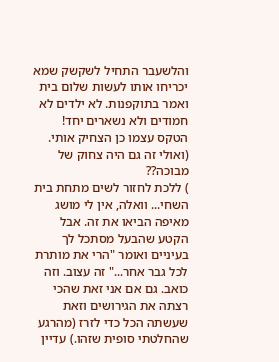והלשעבר התחיל לשקשק שמא יכריחו אותו לעשות שלום בית ואמר בתוקפנות. לא ילדים לא חמודים ולא נשארים יחד! הטקס עצמו כן הצחיק אותי. (ואולי זה גם היה צחוק של מבוכה??
) ללכת לחזור לשים מתחת בית השחי... וואלה, אין לי מושג מאיפה הביאו את זה. אבל הקטע שהבעל מסתכל לך בעיניים ואומר "הרי את מותרת לכל גבר אחר..." זה עצוב. וזה כואב. גם אם אני זאת שהכי רצתה את הגירושים וזאת שעשתה הכל כדי לזרז (מהרגע שהחלטתי סופית שזהו.) עדיין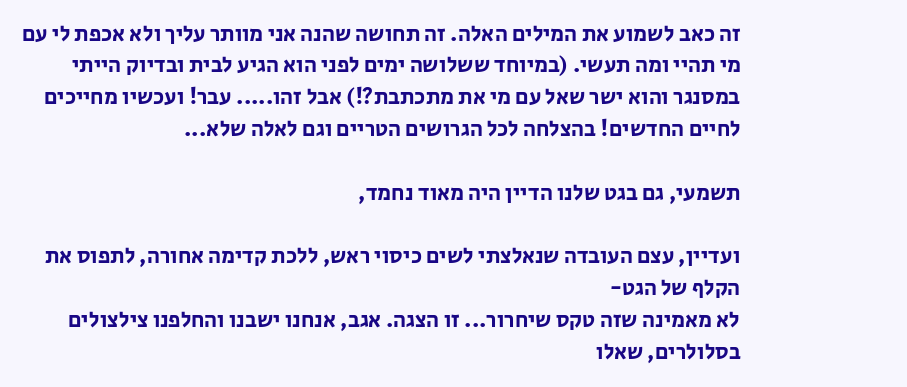זה כאב לשמוע את המילים האלה. זה תחושה שהנה אני מוותר עליך ולא אכפת לי עם מי תהיי ומה תעשי. (במיוחד ששלושה ימים לפני הוא הגיע לבית ובדיוק הייתי במסנגר והוא ישר שאל עם מי את מתכתבת?!) אבל זהו..... עבר! ועכשיו מחייכים לחיים החדשים! בהצלחה לכל הגרושים הטריים וגם לאלה שלא...

תשמעי, גם בגט שלנו הדיין היה מאוד נחמד,

ועדיין, עצם העובדה שנאלצתי לשים כיסוי ראש, ללכת קדימה אחורה, לתפוס את הקלף של הגט-
לא מאמינה שזה טקס שיחרור... זו הצגה. אגב, אנחנו ישבנו והחלפנו צילצולים בסלולרים, שאלו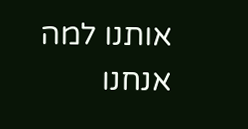אותנו למה אנחנו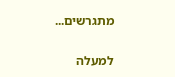מתגרשים...

למעלה